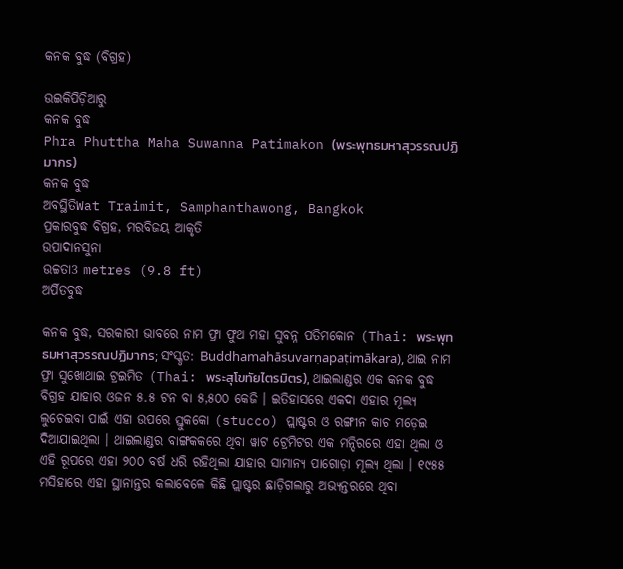କନକ ବୁଦ୍ଧ (ବିଗ୍ରହ)

ଉଇକିପିଡ଼ିଆ‌ରୁ
କନକ ବୁଦ୍ଧ
Phra Phuttha Maha Suwanna Patimakon (พระพุทธมหาสุวรรณปฏิมากร)
କନକ ବୁଦ୍ଧ
ଅବସ୍ଥିତିWat Traimit, Samphanthawong, Bangkok
ପ୍ରକାରବୁଦ୍ଧ ବିଗ୍ରହ, ମରବିଜୟ ଆକୃତି
ଉପାଦାନସୁନା
ଉଚ୍ଚତା3 metres (9.8 ft)
ଅର୍ପିତବୁଦ୍ଧ

କନକ ବୁଦ୍ଧ, ସରକାରୀ ଭାବରେ ନାମ ଫ୍ରା ଫୁଥ ମହା ସୁବନ୍ନ ପତିମକୋନ (Thai: พระพุทธมหาสุวรรณปฏิมากร; ସଂସ୍କୃତ: Buddhamahāsuvarṇapaṭimākara), ଥାଇ ନାମ ଫ୍ରା ସୁଖୋଥାଇ ଟ୍ରଇମିତ (Thai: พระสุโขทัยไตรมิตร), ଥାଇଲାଣ୍ଡର ଏକ କନକ ବୁଦ୍ଧ ବିଗ୍ରହ ଯାହାର ଓଜନ ୫.୫ ଟନ ବା ୫,୫୦୦ କେଜି । ଇତିହାସରେ ଏକଦା ଏହାର ମୂଲ୍ୟ ଲୁଚେଇବା ପାଇଁ ଏହା ଉପରେ ସ୍ତୁକକୋ (stucco) ପ୍ଲାଷ୍ଟର ଓ ରଙ୍ଗୀନ କାଚ ମଡ଼େଇ ଦିଆଯାଇଥିଲା । ଥାଇଲାଣ୍ଡର ବାଙ୍ଗକକରେ ଥିବା ୱାଟ ଟ୍ରେମିଟର ଏକ ମନ୍ଦିରରେ ଏହା ଥିଲା ଓ ଏହି ରୂପରେ ଏହା ୨୦୦ ବର୍ଷ ଧରି ରହିଥିଲା ଯାହାର ସାମାନ୍ୟ ପାଗୋଡ଼ା ମୂଲ୍ୟ ଥିଲା । ୧୯୫୫ ମସିହାରେ ଏହା ସ୍ଥାନାନ୍ତର କଲାବେଳେ କିଛି ପ୍ଲାଷ୍ଟର ଛାଡ଼ିଗଲାରୁ ଅଭ୍ୟନ୍ତରରେ ଥିବା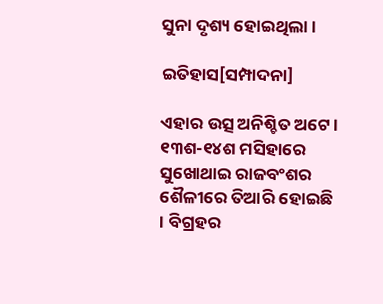ସୁନା ଦୃଶ୍ୟ ହୋଇଥିଲା ।

ଇତିହାସ[ସମ୍ପାଦନା]

ଏହାର ଉତ୍ସ ଅନିଶ୍ଚିତ ଅଟେ । ୧୩ଶ-୧୪ଶ ମସିହାରେ ସୁଖୋଥାଇ ରାଜବଂଶର ଶୈଳୀରେ ତିଆରି ହୋଇଛି । ବିଗ୍ରହର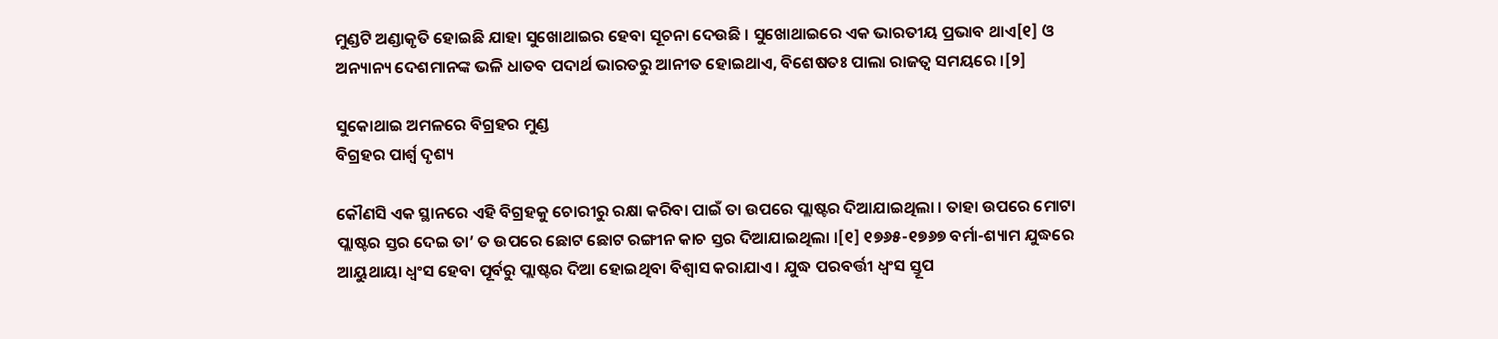ମୁଣ୍ଡଟି ଅଣ୍ଡାକୃତି ହୋଇଛି ଯାହା ସୁଖୋଥାଇର ହେବା ସୂଚନା ଦେଉଛି । ସୁଖୋଥାଇରେ ଏକ ଭାରତୀୟ ପ୍ରଭାବ ଥାଏ[୧] ଓ ଅନ୍ୟାନ୍ୟ ଦେଶମାନଙ୍କ ଭଳି ଧାତବ ପଦାର୍ଥ ଭାରତରୁ ଆନୀତ ହୋଇଥାଏ, ବିଶେଷତଃ ପାଲା ରାଜତ୍ୱ ସମୟରେ ।[୨]

ସୁକୋଥାଇ ଅମଳରେ ବିଗ୍ରହର ମୁଣ୍ଡ
ବିଗ୍ରହର ପାର୍ଶ୍ୱ ଦୃଶ୍ୟ

କୌଣସି ଏକ ସ୍ଥାନରେ ଏହି ବିଗ୍ରହକୁ ଚୋରୀରୁ ରକ୍ଷା କରିବା ପାଇଁ ତା ଉପରେ ପ୍ଲାଷ୍ଟର ଦିଆଯାଇଥିଲା । ତାହା ଉପରେ ମୋଟା ପ୍ଲାଷ୍ଟର ସ୍ତର ଦେଇ ତା’ ତ ଉପରେ ଛୋଟ ଛୋଟ ରଙ୍ଗୀନ କାଚ ସ୍ତର ଦିଆଯାଇଥିଲା ।[୧] ୧୭୬୫-୧୭୬୭ ବର୍ମା-ଶ୍ୟାମ ଯୁଦ୍ଧରେ ଆୟୁଥାୟା ଧ୍ୱଂସ ହେବା ପୂର୍ବରୁ ପ୍ଲାଷ୍ଟର ଦିଆ ହୋଇଥିବା ବିଶ୍ୱାସ କରାଯାଏ । ଯୁଦ୍ଧ ପରବର୍ତ୍ତୀ ଧ୍ୱଂସ ସ୍ତୂପ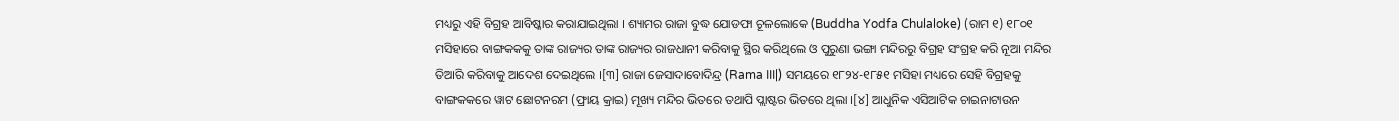ମଧ୍ୟରୁ ଏହି ବିଗ୍ରହ ଆବିଷ୍କାର କରାଯାଇଥିଲା । ଶ୍ୟାମର ରାଜା ବୁଦ୍ଧ ଯୋଡଫା ଚୂଳଲୋକେ (Buddha Yodfa Chulaloke) (ରାମ ୧) ୧୮୦୧ ମସିହାରେ ବାଙ୍ଗକକକୁ ତାଙ୍କ ରାଜ୍ୟର ତାଙ୍କ ରାଜ୍ୟର ରାଜଧାନୀ କରିବାକୁ ସ୍ଥିର କରିଥିଲେ ଓ ପୁରୁଣା ଭଙ୍ଗା ମନ୍ଦିରରୁ ବିଗ୍ରହ ସଂଗ୍ରହ କରି ନୂଆ ମନ୍ଦିର ତିଆରି କରିବାକୁ ଆଦେଶ ଦେଇଥିଲେ ।[୩] ରାଜା ଜେସାଦାବୋଦିନ୍ଦ୍ର (Rama III|) ସମୟରେ ୧୮୨୪-୧୮୫୧ ମସିହା ମଧ୍ୟରେ ସେହି ବିଗ୍ରହକୁ ବାଙ୍ଗକକରେ ୱାଟ ଛୋଟନରମ (ଫ୍ରାୟ କ୍ରାଇ) ମୂଖ୍ୟ ମନ୍ଦିର ଭିତରେ ତଥାପି ପ୍ଲାଷ୍ଟର ଭିତରେ ଥିଲା ।[୪] ଆଧୁନିକ ଏସିଆଟିକ ଚାଇନାଟାଉନ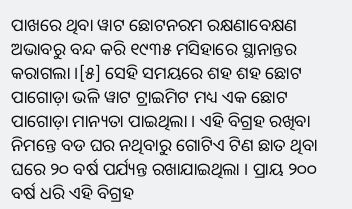ପାଖରେ ଥିବା ୱାଟ ଛୋଟନରମ ରକ୍ଷଣାବେକ୍ଷଣ ଅଭାବରୁ ବନ୍ଦ କରି ୧୯୩୫ ମସିହାରେ ସ୍ଥାନାନ୍ତର କରାଗଲା ।[୫] ସେହି ସମୟରେ ଶହ ଶହ ଛୋଟ ପାଗୋଡ଼ା ଭଳି ୱାଟ ଟ୍ରାଇମିଟ ମଧ୍ୟ ଏକ ଛୋଟ ପାଗୋଡ଼ା ମାନ୍ୟତା ପାଇଥିଲା । ଏହି ବିଗ୍ରହ ରଖିବା ନିମନ୍ତେ ବଡ ଘର ନଥିବାରୁ ଗୋଟିଏ ଟିଣ ଛାତ ଥିବା ଘରେ ୨୦ ବର୍ଷ ପର୍ଯ୍ୟନ୍ତ ରଖାଯାଇଥିଲା । ପ୍ରାୟ ୨୦୦ ବର୍ଷ ଧରି ଏହି ବିଗ୍ରହ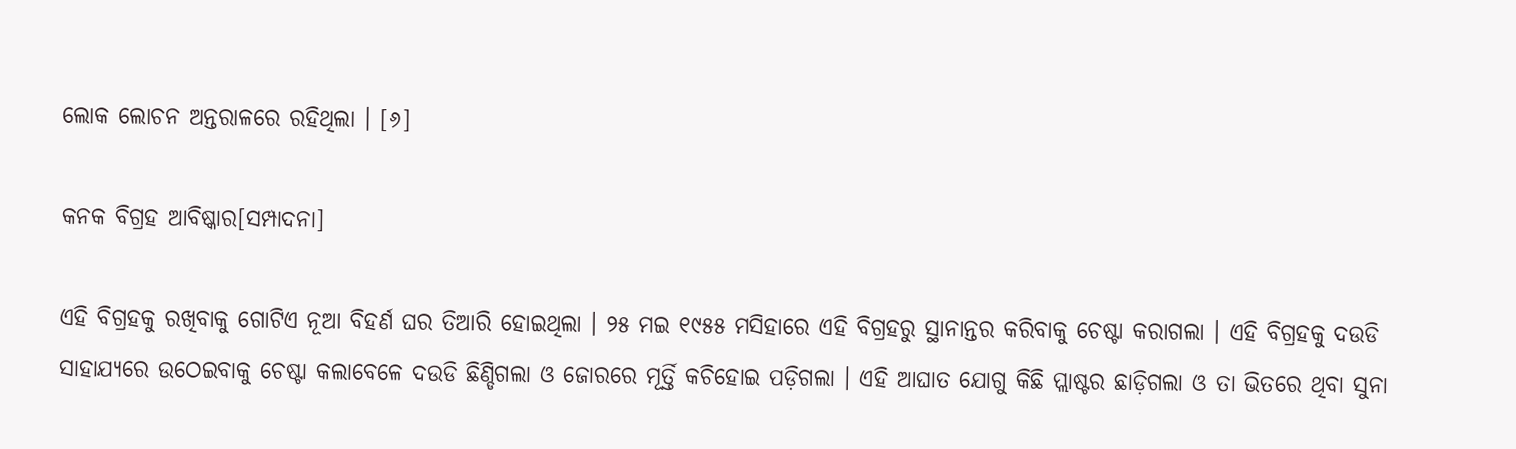ଲୋକ ଲୋଚନ ଅନ୍ତରାଳରେ ରହିଥିଲା । [୬]

କନକ ବିଗ୍ରହ ଆବିଷ୍କାର[ସମ୍ପାଦନା]

ଏହି ବିଗ୍ରହକୁ ରଖିବାକୁ ଗୋଟିଏ ନୂଆ ବିହର୍ଣ ଘର ତିଆରି ହୋଇଥିଲା । ୨୫ ମଇ ୧୯୫୫ ମସିହାରେ ଏହି ବିଗ୍ରହରୁ ସ୍ଥାନାନ୍ତର କରିବାକୁ ଚେଷ୍ଟା କରାଗଲା । ଏହି ବିଗ୍ରହକୁ ଦଉଡି ସାହାଯ୍ୟରେ ଉଠେଇବାକୁ ଚେଷ୍ଟା କଲାବେଳେ ଦଉଡି ଛିଣ୍ଡିଗଲା ଓ ଜୋରରେ ମୂର୍ତ୍ତି କଚିହୋଇ ପଡ଼ିଗଲା । ଏହି ଆଘାତ ଯୋଗୁ କିଛି ପ୍ଲାଷ୍ଟର ଛାଡ଼ିଗଲା ଓ ତା ଭିତରେ ଥିବା ସୁନା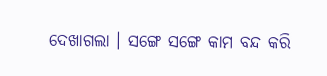ଦେଖାଗଲା । ସଙ୍ଗେ ସଙ୍ଗେ କାମ ବନ୍ଦ କରି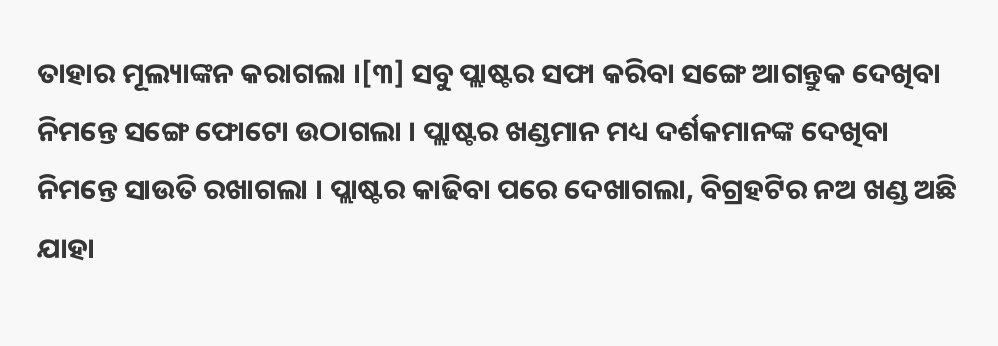ତାହାର ମୂଲ୍ୟାଙ୍କନ କରାଗଲା ।[୩] ସବୁ ପ୍ଲାଷ୍ଟର ସଫା କରିବା ସଙ୍ଗେ ଆଗନ୍ତୁକ ଦେଖିବା ନିମନ୍ତେ ସଙ୍ଗେ ଫୋଟୋ ଉଠାଗଲା । ପ୍ଲାଷ୍ଟର ଖଣ୍ଡମାନ ମଧ୍ୟ ଦର୍ଶକମାନଙ୍କ ଦେଖିବା ନିମନ୍ତେ ସାଉତି ରଖାଗଲା । ପ୍ଲାଷ୍ଟର କାଢିବା ପରେ ଦେଖାଗଲା, ବିଗ୍ରହଟିର ନଅ ଖଣ୍ଡ ଅଛି ଯାହା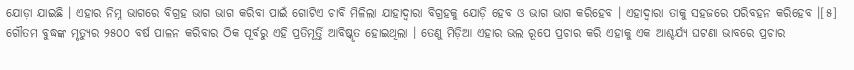ଯୋଡ଼ା ଯାଇଛି । ଏହାର ନିମ୍ନ ଭାଗରେ ବିଗ୍ରହ ଭାଗ ଭାଗ କରିବା ପାଇଁ ଗୋଟିଏ ଚାବି ମିଳିଲା ଯାହାଦ୍ୱାରା ବିଗ୍ରହକୁ ଯୋଡ଼ି ହେବ ଓ ଭାଗ ଭାଗ କରିହେବ । ଏହାଦ୍ୱାରା ତାକୁ ସହଜରେ ପରିବହନ କରିହେବ ।[୫] ଗୌତମ ବୁଦ୍ଧଙ୍କ ମୃତ୍ୟୁର ୨୫୦୦ ବର୍ଷ ପାଳନ କରିବାର ଠିକ ପୂର୍ବରୁ ଏହି ପ୍ରତିମୂର୍ତ୍ତି ଆବିଷ୍କୃତ ହୋଇଥିଲା । ତେଣୁ ମିଡ଼ିଆ ଏହାର ଭଲ ରୂପେ ପ୍ରଚାର କରି ଏହାକୁ ଏକ ଆଶ୍ଚର୍ଯ୍ୟ ଘଟଣା ଭାବରେ ପ୍ରଚାର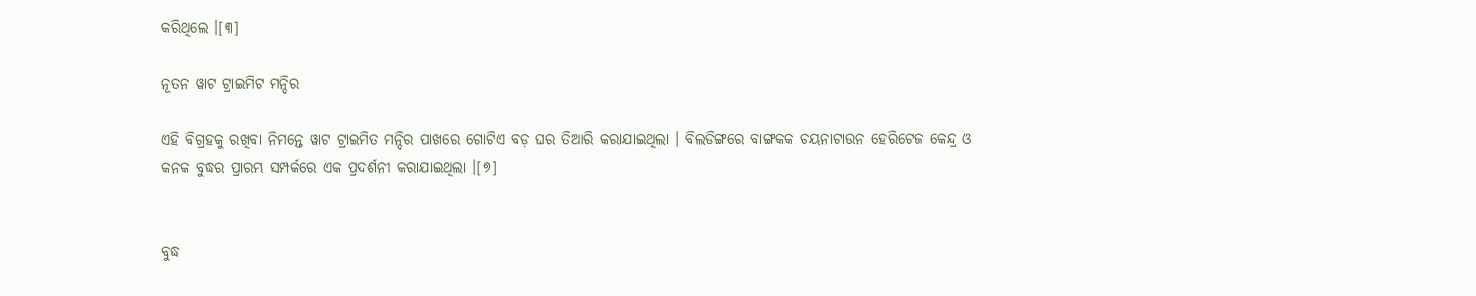କରିଥିଲେ ।[୩]

ନୂତନ ୱାଟ ଟ୍ରାଇମିଟ ମନ୍ଦିର

ଏହି ବିଗ୍ରହକୁ ରଖିବା ନିମନ୍ତେ ୱାଟ ଟ୍ରାଇମିତ ମନ୍ଦିର ପାଖରେ ଗୋଟିଏ ବଡ଼ ଘର ତିଆରି କରାଯାଇଥିଲା । ବିଲଡିଙ୍ଗରେ ବାଙ୍ଗକକ ଚୟନାଟାଉନ ହେରିଟେଜ କେନ୍ଦ୍ର ଓ କନକ ବୁଦ୍ଧର ପ୍ରାରମ୍ଭ ସମ୍ପର୍କରେ ଏକ ପ୍ରଦର୍ଶନୀ କରାଯାଇଥିଲା ।[୭]


ବୁଦ୍ଧ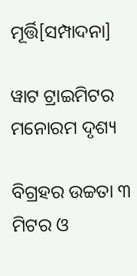ମୂର୍ତ୍ତି[ସମ୍ପାଦନା]

ୱାଟ ଟ୍ରାଇମିଟର ମନୋରମ ଦୃଶ୍ୟ

ବିଗ୍ରହର ଉଚ୍ଚତା ୩ ମିଟର ଓ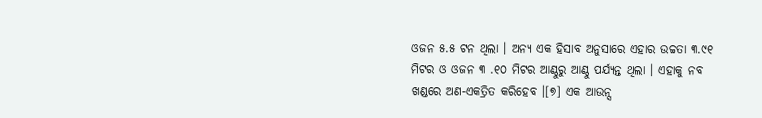ଓଜନ ୫.୫ ଟନ ଥିଲା । ଅନ୍ୟ ଏକ ହିସାବ ଅନୁସାରେ ଏହାର ଉଚ୍ଚତା ୩.୯୧ ମିଟର ଓ ଓଜନ ୩ .୧୦ ମିଟର ଆଣ୍ଠୁରୁ ଆଣ୍ଠୁ ପର୍ଯ୍ୟନ୍ତ ଥିଲା । ଏହାକୁ ନବ ଖଣ୍ଡରେ ଅଣ-ଏକତ୍ରିତ କରିହେବ ।[୭] ଏକ ଆଉନ୍ସ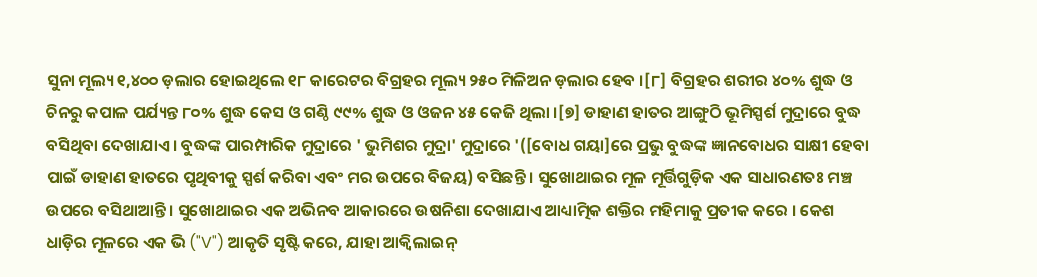ସୁନା ମୂଲ୍ୟ ୧,୪୦୦ ଡ଼ଲାର ହୋଇଥିଲେ ୧୮ କାରେଟର ବିଗ୍ରହର ମୂଲ୍ୟ ୨୫୦ ମିଳିଅନ ଡ଼ଲାର ହେବ ।[୮] ବିଗ୍ରହର ଶରୀର ୪୦% ଶୁଦ୍ଧ ଓ ଚିନରୁ କପାଳ ପର୍ଯ୍ୟନ୍ତ ୮୦% ଶୁଦ୍ଧ କେସ ଓ ଗଣ୍ଠି ୯୯% ଶୁଦ୍ଧ ଓ ଓଜନ ୪୫ କେଜି ଥିଲା ।[୭] ଡାହାଣ ହାତର ଆଙ୍ଗୁଠି ଭୂମିସ୍ପର୍ଶ ମୁଦ୍ରାରେ ବୁଦ୍ଧ ବସିଥିବା ଦେଖାଯାଏ । ବୁଦ୍ଧଙ୍କ ପାରମ୍ପାରିକ ମୁଦ୍ରାରେ ' ଭୁମିଶର ମୁଦ୍ରା' ମୁଦ୍ରାରେ '([ବୋଧ ଗୟା]ରେ ପ୍ରଭୁ ବୁଦ୍ଧଙ୍କ ଜ୍ଞାନବୋଧର ସାକ୍ଷୀ ହେବା ପାଇଁ ଡାହାଣ ହାତରେ ପୃଥିବୀକୁ ସ୍ପର୍ଶ କରିବା ଏବଂ ମର ଉପରେ ବିଜୟ) ବସିଛନ୍ତି । ସୁଖୋଥାଇର ମୂଳ ମୂର୍ତ୍ତିଗୁଡ଼ିକ ଏକ ସାଧାରଣତଃ ମଞ୍ଚ ଉପରେ ବସିଥାଆନ୍ତି । ସୁଖୋଥାଇର ଏକ ଅଭିନବ ଆକାରରେ ଉଷନିଶା ଦେଖାଯାଏ ଆଧ୍ୟାତ୍ମିକ ଶକ୍ତିର ମହିମାକୁ ପ୍ରତୀକ କରେ । କେଶ ଧାଡ଼ିର ମୂଳରେ ଏକ ଭି ("V") ଆକୃତି ସୃଷ୍ଟି କରେ, ଯାହା ଆକ୍ୱିଲାଇନ୍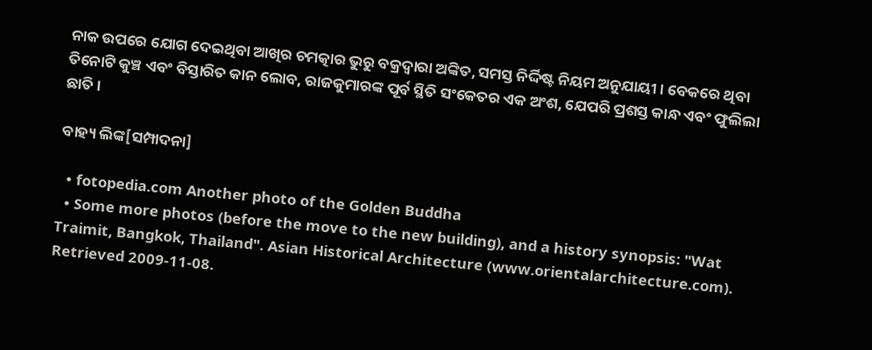ନାକ ଉପରେ ଯୋଗ ଦେଇଥିବା ଆଖିର ଚମତ୍କାର ଭୁରୁ ବକ୍ରଦ୍ୱାରା ଅଙ୍କିତ, ସମସ୍ତ ନିର୍ଦ୍ଦିଷ୍ଟ ନିୟମ ଅନୁଯାୟୀ । ବେକରେ ଥିବା ତିନୋଟି କୁଞ୍ଚ ଏବଂ ବିସ୍ତାରିତ କାନ ଲୋବ, ରାଜକୁମାରଙ୍କ ପୂର୍ବ ସ୍ଥିତି ସଂକେତର ଏକ ଅଂଶ, ଯେପରି ପ୍ରଶସ୍ତ କାନ୍ଧ ଏବଂ ଫୁଲିଲା ଛାତି ।

ବାହ୍ୟ ଲିଙ୍କ[ସମ୍ପାଦନା]

  • fotopedia.com Another photo of the Golden Buddha
  • Some more photos (before the move to the new building), and a history synopsis: "Wat Traimit, Bangkok, Thailand". Asian Historical Architecture (www.orientalarchitecture.com). Retrieved 2009-11-08.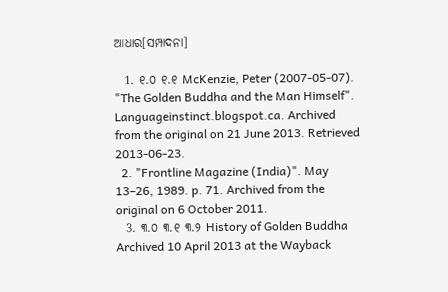ଆଧାର[ସମ୍ପାଦନା]

  1. ୧.୦ ୧.୧ McKenzie, Peter (2007-05-07). "The Golden Buddha and the Man Himself". Languageinstinct.blogspot.ca. Archived from the original on 21 June 2013. Retrieved 2013-06-23.
  2. "Frontline Magazine (India)". May 13–26, 1989. p. 71. Archived from the original on 6 October 2011.
  3. ୩.୦ ୩.୧ ୩.୨ History of Golden Buddha Archived 10 April 2013 at the Wayback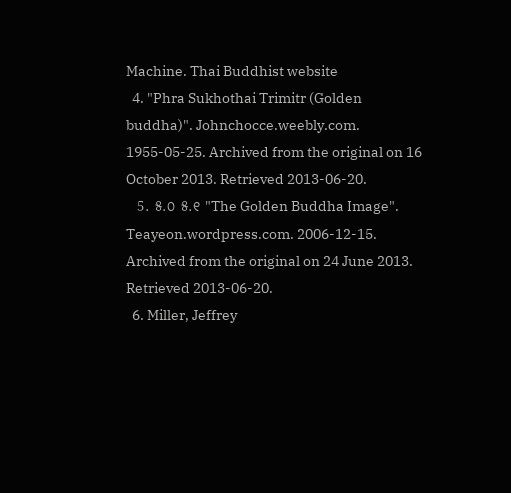Machine. Thai Buddhist website
  4. "Phra Sukhothai Trimitr (Golden buddha)". Johnchocce.weebly.com. 1955-05-25. Archived from the original on 16 October 2013. Retrieved 2013-06-20.
  5. ୫.୦ ୫.୧ "The Golden Buddha Image". Teayeon.wordpress.com. 2006-12-15. Archived from the original on 24 June 2013. Retrieved 2013-06-20.
  6. Miller, Jeffrey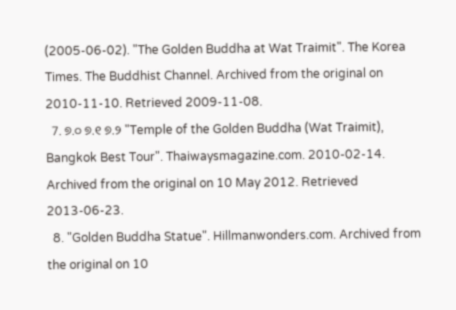(2005-06-02). "The Golden Buddha at Wat Traimit". The Korea Times. The Buddhist Channel. Archived from the original on 2010-11-10. Retrieved 2009-11-08.
  7. ୭.୦ ୭.୧ ୭.୨ "Temple of the Golden Buddha (Wat Traimit), Bangkok Best Tour". Thaiwaysmagazine.com. 2010-02-14. Archived from the original on 10 May 2012. Retrieved 2013-06-23.
  8. "Golden Buddha Statue". Hillmanwonders.com. Archived from the original on 10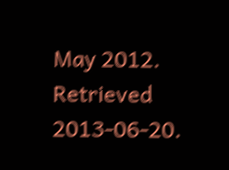May 2012. Retrieved 2013-06-20.